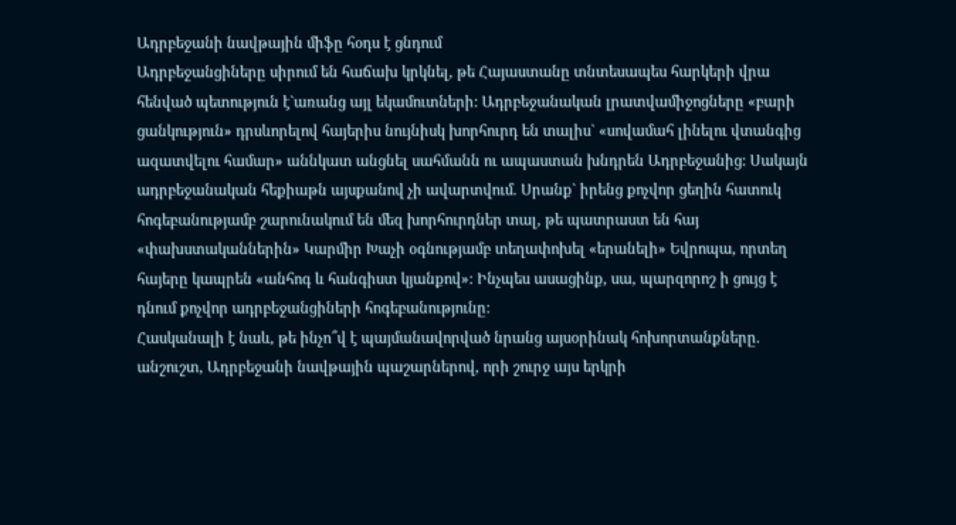Ադրբեջանի նավթային միֆը հօդս է ցնդում
Ադրբեջանցիները սիրում են հաճախ կրկնել, թե Հայաստանը տնտեսապես հարկերի վրա հենված պետություն է`առանց այլ եկամուտների: Ադրբեջանական լրատվամիջոցները «բարի ցանկություն» դրսևորելով հայերիս նույնիսկ խորհուրդ են տալիս` «սովամահ լինելու վտանգից ազատվելու համար» աննկատ անցնել սահմանն ու ապաստան խնդրեն Ադրբեջանից: Սակայն ադրբեջանական հեքիաթն այսքանով չի ավարտվում. Սրանք` իրենց քոչվոր ցեղին հատուկ հոգեբանությամբ շարունակում են մեզ խորհուրդներ տալ, թե պատրաստ են հայ «փախստականներին» Կարմիր Խաչի օգնությամբ տեղափոխել «երանելի» Եվրոպա, որտեղ հայերը կապրեն «անհոգ և հանգիստ կյանքով»: Ինչպես ասացինք, սա, պարզորոշ ի ցույց է դնում քոչվոր ադրբեջանցիների հոգեբանությունը:
Հասկանալի է նաև, թե ինչո՞վ է պայմանավորված նրանց այսօրինակ հոխորտանքները. անշուշտ, Ադրբեջանի նավթային պաշարներով, որի շուրջ այս երկրի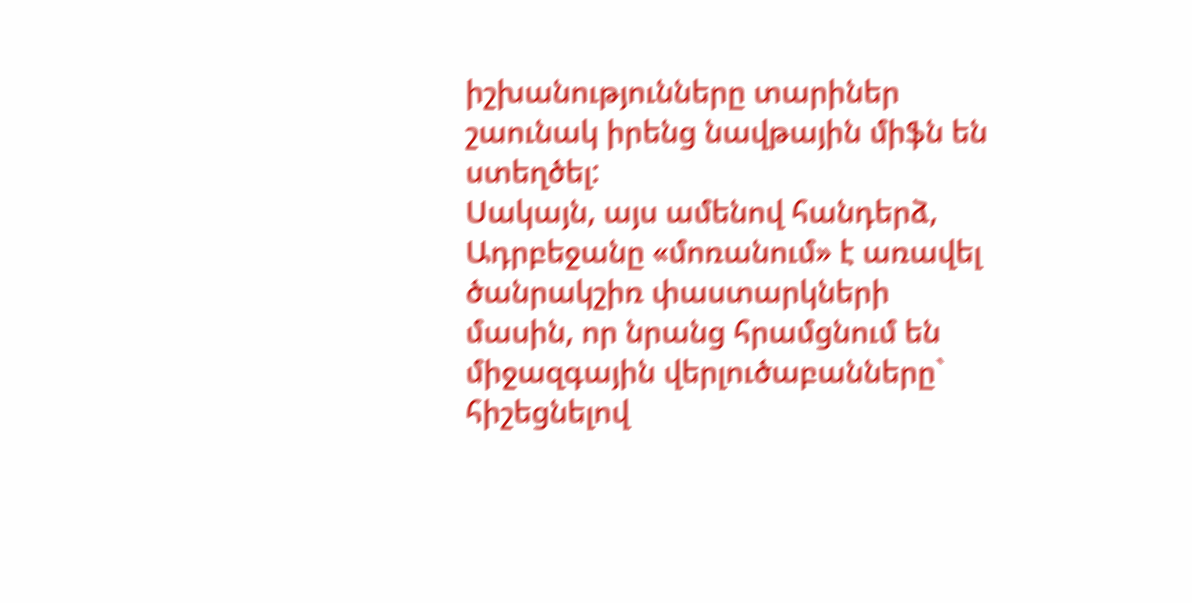իշխանությունները տարիներ շաունակ իրենց նավթային միֆն են ստեղծել:
Սակայն, այս ամենով հանդերձ, Ադրբեջանը «մոռանում» է առավել ծանրակշիռ փաստարկների մասին, որ նրանց հրամցնում են միջազգային վերլուծաբանները` հիշեցնելով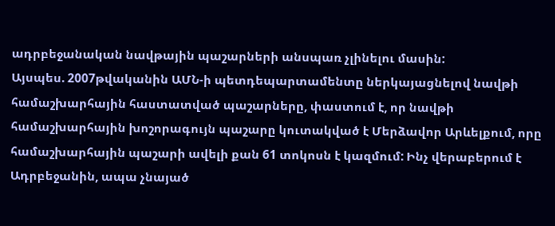ադրբեջանական նավթային պաշարների անսպառ չլինելու մասին:
Այսպես. 2007թվականին ԱՄՆ-ի պետդեպարտամենտը ներկայացնելով նավթի համաշխարհային հաստատված պաշարները, փաստում է, որ նավթի համաշխարհային խոշորագույն պաշարը կուտակված է Մերձավոր Արևելքում, որը համաշխարհային պաշարի ավելի քան 61 տոկոսն է կազմում: Ինչ վերաբերում է Ադրբեջանին, ապա չնայած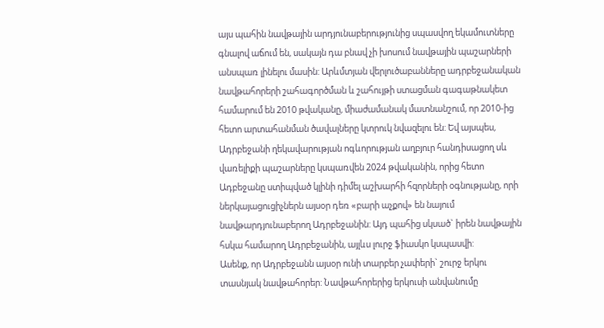այս պահին նավթային արդյունաբերությունից սպասվող եկամուտները գնալով աճում են, սակայն դա բնավ չի խոսում նավթային պաշարների անսպառ լինելու մասին: Արևմտյան վերլուծաբանները ադրբեջանական նավթահորերի շահագործման և շահույթի ստացման գագաթնակետ համարում են 2010 թվականը, միաժամանակ մատնանշում, որ 2010-ից հետո արտահանման ծավալները կտրուկ նվազելու են: Եվ այսպես, Ադրբեջանի ղեկավարության ոգևորության աղբյուր հանդիսացող սև վառելիքի պաշարները կսպառվեն 2024 թվականին, որից հետո Ադբեջանը ստիպված կլինի դիմել աշխարհի հզորների օգնությանը, որի ներկայացուցիչներն այսօր դեռ «բարի աչքով» են նայում նավթարդյունաբերող Ադրբեջանին: Այդ պահից սկսած` իրեն նավթային հսկա համարող Ադրբեջանին, այլևս լուրջ ֆիասկո կսպասվի:
Ասենք, որ Ադրբեջանն այսօր ունի տարբեր չափերի` շուրջ երկու տասնյակ նավթահորեր: Նավթահորերից երկուսի անվանումը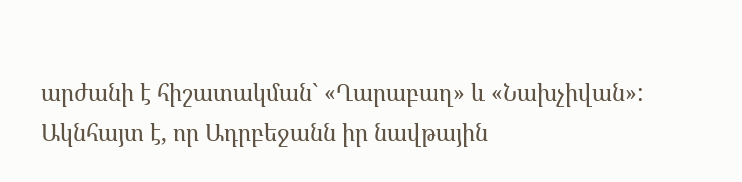արժանի է հիշատակման` «Ղարաբաղ» և «Նախչիվան»: Ակնհայտ է, որ Ադրբեջանն իր նավթային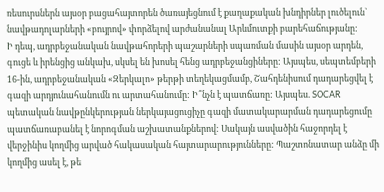ռեսուրսներն այսօր բացահայտորեն ծառայեցնում է քաղաքական խնդիրներ լուծելուն` նավթադոլարների «բույրով» փորձելով արժանանալ Արևմուտքի բարեհաճությանը:
Ի դեպ, ադրբեջանական նավթահորերի պաշարների սպառման մասին այսօր արդեն, գուցե և իրենցից անկախ, սկսել են խոսել հենց ադրբեջանցիները: Այսպես, սեպտեմբերի 16-ին, ադրբեջանական «Զերկալո» թերթի տեղեկացմամբ, Շահդենիսում դադարեցվել է գազի արդյունահանումն ու արտահանումը: Ի՞նչն է պատճառը: Այսպես. SOCAR պետական նավթընկերության ներկայացուցիչը գազի մատակարարման դադարեցումը պատճառաբանել է նորոգման աշխատանքներով: Սակայն ասվածին հաջորդել է վերջինիս կողմից արված հակասական հայտարարությունները: Պաշտոնատար անձը մի կողմից ասել է, թե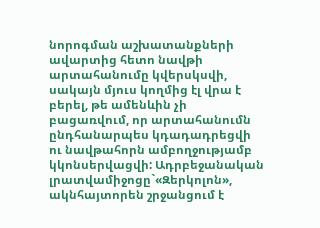նորոգման աշխատանքների ավարտից հետո նավթի արտահանումը կվերսկսվի, սակայն մյուս կողմից էլ վրա է բերել, թե ամենևին չի բացառվում, որ արտահանումն ընդհանարպես կդադադրեցվի ու նավթահորն ամբողջությամբ կկոնսերվացվի: Ադրբեջանական լրատվամիջոցը`«Զերկոլոն», ակնհայտորեն շրջանցում է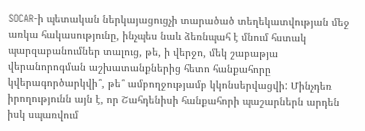SOCAR-ի պետական ներկայացուցչի տարածած տեղեկատվության մեջ առկա հակասությունը, ինչպես նաև ձեռնպահ է մնում հստակ պարզաբանումներ տալուց, թե, ի վերջո, մեկ շաբաթյա վերանորոգման աշխատանքներից հետո հանքահորը կվերագործարկվի՞, թե՞ ամբողջությամբ կկոնսերվացվի: Մինչդեռ իրողությունն այն է, որ Շահդենիսի հանքահորի պաշարներն արդեն իսկ սպառվում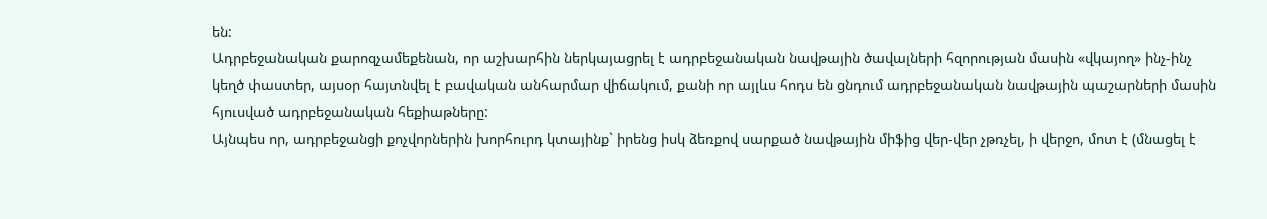են:
Ադրբեջանական քարոզչամեքենան, որ աշխարհին ներկայացրել է ադրբեջանական նավթային ծավալների հզորության մասին «վկայող» ինչ-ինչ կեղծ փաստեր, այսօր հայտնվել է բավական անհարմար վիճակում, քանի որ այլևս հոդս են ցնդում ադրբեջանական նավթային պաշարների մասին հյուսված ադրբեջանական հեքիաթները:
Այնպես որ, ադրբեջանցի քոչվորներին խորհուրդ կտայինք` իրենց իսկ ձեռքով սարքած նավթային միֆից վեր-վեր չթռչել, ի վերջո, մոտ է (մնացել է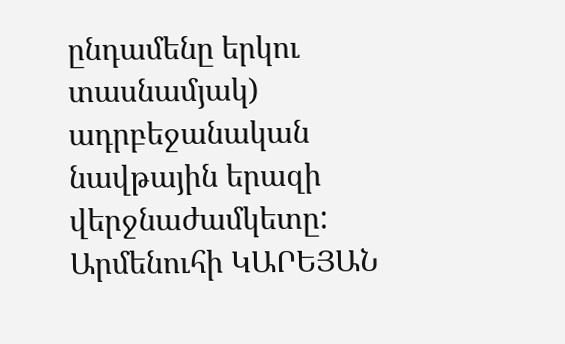ընդամենը երկու տասնամյակ) ադրբեջանական նավթային երազի վերջնաժամկետը:
Արմենուհի ԿԱՐԵՅԱՆ